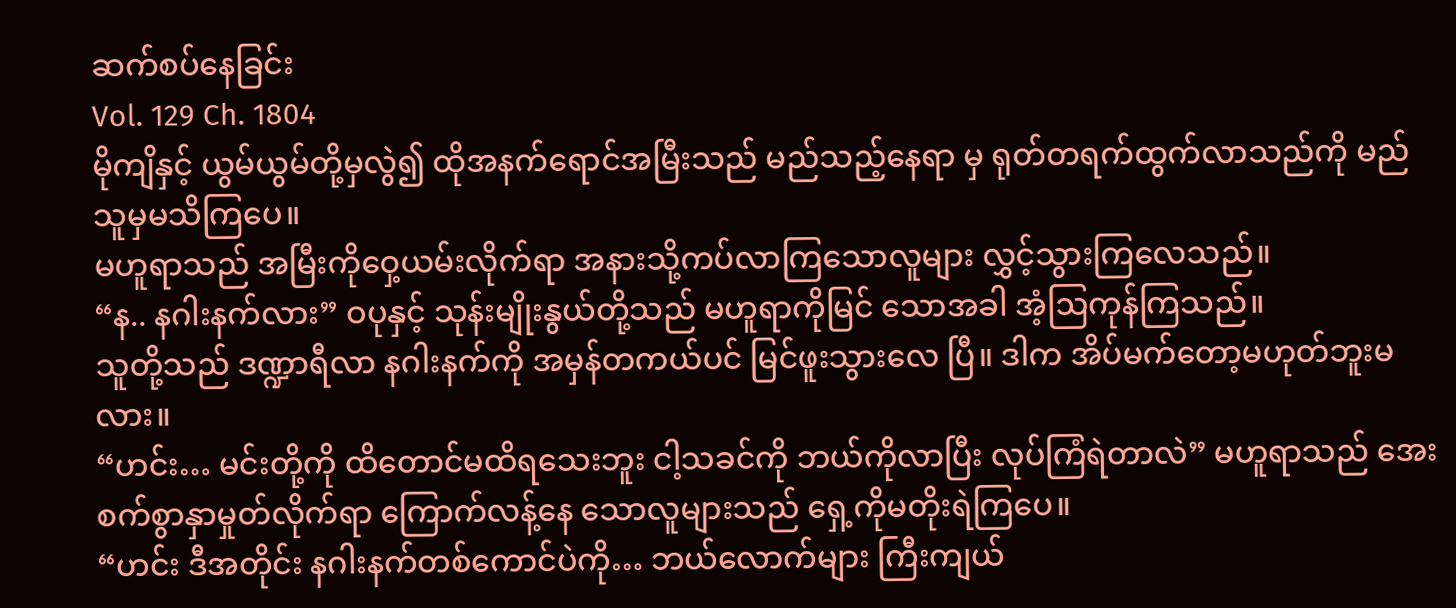ဆက်စပ်နေခြင်း
Vol. 129 Ch. 1804
မိုကျိနှင့် ယွမ်ယွမ်တို့မှလွဲ၍ ထိုအနက်ရောင်အမြီးသည် မည်သည့်နေရာ မှ ရုတ်တရက်ထွက်လာသည်ကို မည်သူမှမသိကြပေ။
မဟူရာသည် အမြီးကိုဝှေ့ယမ်းလိုက်ရာ အနားသို့ကပ်လာကြသောလူများ လွှင့်သွားကြလေသည်။
“န.. နဂါးနက်လား” ဝပုနှင့် သုန်းမျိုးနွယ်တို့သည် မဟူရာကိုမြင် သောအခါ အံ့ဩကုန်ကြသည်။
သူတို့သည် ဒဏ္ဍာရီလာ နဂါးနက်ကို အမှန်တကယ်ပင် မြင်ဖူးသွားလေ ပြီ။ ဒါက အိပ်မက်တော့မဟုတ်ဘူးမလား။
“ဟင်း… မင်းတို့ကို ထိတောင်မထိရသေးဘူး ငါ့သခင်ကို ဘယ်ကိုလာပြီး လုပ်ကြံရဲတာလဲ” မဟူရာသည် အေးစက်စွာနှာမှုတ်လိုက်ရာ ကြောက်လန့်နေ သောလူများသည် ရှေ့ကိုမတိုးရဲကြပေ။
“ဟင်း ဒီအတိုင်း နဂါးနက်တစ်ကောင်ပဲကို… ဘယ်လောက်များ ကြီးကျယ်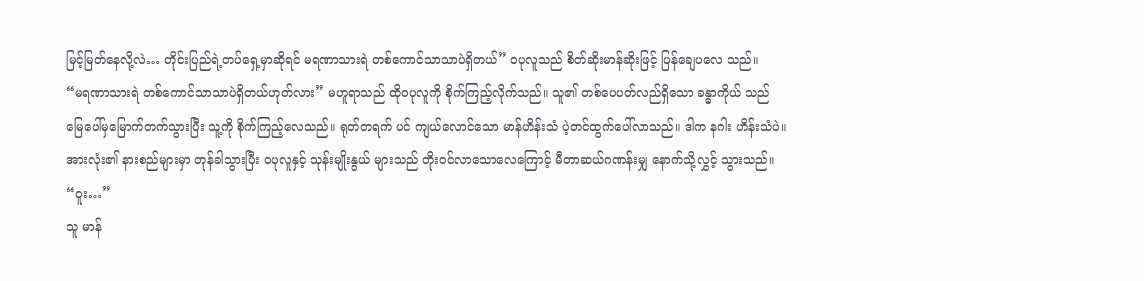မြင့်မြတ်နေလို့လဲ… တိုင်းပြည်ရဲ့တပ်ရှေ့မှာဆိုရင် မရဏာသားရဲ တစ်ကောင်သာသာပဲရှိတယ်” ဝပုလူသည် စိတ်ဆိုးမာန်ဆိုးဖြင့် ပြန်ချေပလေ သည်။
“မရဏာသားရဲ တစ်ကောင်သာသာပဲရှိတယ်ဟုတ်လား” မဟူရာသည် ထိုဝပုလူကို စိုက်ကြည့်လိုက်သည်။ သူ၏ တစ်ပေပတ်လည်ရှိသော ခန္ဓာကိုယ် သည် မြေပေါ်မှမြောက်တက်သွားပြီး သူ့ကို စိုက်ကြည့်လေသည်။ ရုတ်တရက် ပင် ကျယ်လောင်သော မာန်ဟိန်းသံ ပဲ့တင်ထွက်ပေါ်လာသည်။ ဒါက နဂါး ဟိန်းသံပဲ။ အားလုံး၏ နားစည်များမှာ တုန်ခါသွားပြီး ဝပုလူနှင့် သုန်းမျိုးနွယ် များသည် တိုးဝင်လာသောလေကြောင့် မီတာဆယ်ဂဏန်းမျှ နောက်သို့လွှင့် သွားသည်။
“ဝူး…”
သူ မာန်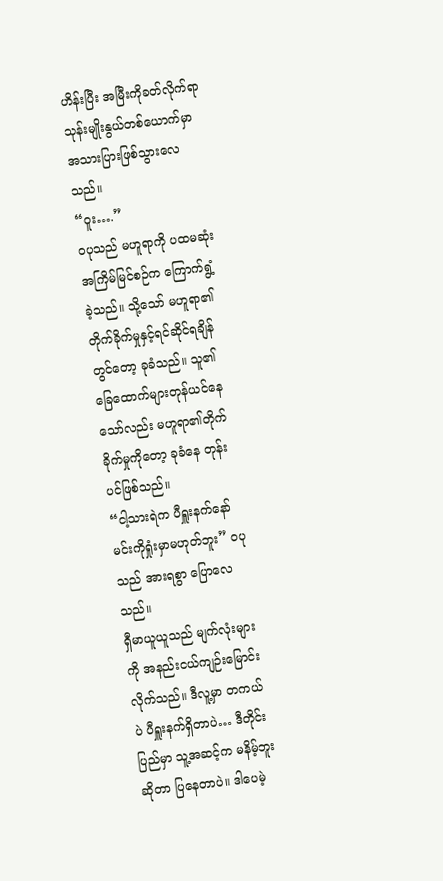ဟိန်းပြီး အမြီးကိုခတ်လိုက်ရာ သုန်းမျိုးနွယ်တစ်ယောက်မှာ အသားပြားဖြစ်သွားလေသည်။
“ဝူး….”
ဝပုသည် မဟူရာကို ပထမဆုံးအကြိမ်မြင်စဉ်က ကြောက်ရွံ့ခဲ့သည်။ သို့သော် မဟူရာ၏ တိုက်ခိုက်မှုနှင့်ရင်ဆိုင်ရချိန်တွင်တော့ ခုခံသည်။ သူ၏ ခြေထောက်များတုန်ယင်နေသော်လည်း မဟူရာ၏တိုက်ခိုက်မှုကိုတော့ ခုခံနေ တုန်းပင်ဖြစ်သည်။
“ငါ့သားရဲက ပီရှူးနက်နော် မင်းကိုရှုံးမှာမဟုတ်ဘူး” ဝပုသည် အားရစွာ ပြောလေသည်။
ရှီမာယူယူသည် မျက်လုံးများကို အနည်းငယ်ကျဉ်းမြောင်းလိုက်သည်။ ဒီလူ့မှာ တကယ်ပဲ ပီရှူးနက်ရှိတာပဲ… ဒီတိုင်းပြည်မှာ သူ့အဆင့်က မနိမ့်ဘူးဆိုတာ ပြနေတာပဲ။ ဒါပေမဲ့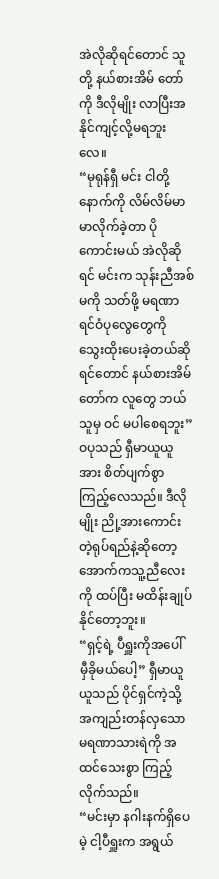အဲလိုဆိုရင်တောင် သူတို့ နယ်စားအိမ် တော်ကို ဒီလိုမျိုး လာပြီးအနိုင်ကျင့်လို့မရဘူးလေ။
“မုရုန်ရှီ မင်း ငါတို့နောက်ကို လိမ်လိမ်မာမာလိုက်ခဲ့တာ ပိုကောင်းမယ် အဲလိုဆိုရင် မင်းက သုန်းညီအစ်မကို သတ်ဖို့ မရဏာရင်ဝံပုလွေတွေကို သွေးထိုးပေးခဲ့တယ်ဆိုရင်တောင် နယ်စားအိမ်တော်က လူတွေ ဘယ်သူမှ ဝင် မပါစေရဘူး” ဝပုသည် ရှီမာယူယူအား စိတ်ပျက်စွာကြည့်လေသည်။ ဒီလိုမျိုး ညို့အားကောင်းတဲ့ရုပ်ရည်နဲ့ဆိုတော့ အောက်ကသူ့ညီလေးကို ထပ်ပြီး မထိန်းချုပ်နိုင်တော့ဘူး။
“ရှင့်ရဲ့ ပီရှူးကိုအပေါ် မှီခိုမယ်ပေါ့” ရှီမာယူယူသည် ပိုင်ရှင်ကဲ့သို့ အကျည်းတန်လှသော မရဏာသားရဲကို အထင်သေးစွာ ကြည့်လိုက်သည်။
“မင်းမှာ နဂါးနက်ရှိပေမဲ့ ငါ့ပီရှူးက အရွယ်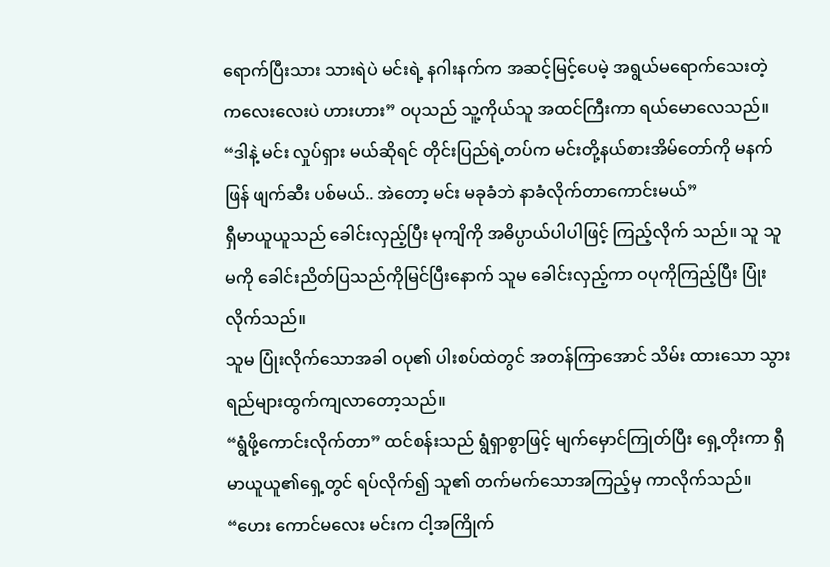ရောက်ပြီးသား သားရဲပဲ မင်းရဲ့ နဂါးနက်က အဆင့်မြင့်ပေမဲ့ အရွယ်မရောက်သေးတဲ့ ကလေးလေးပဲ ဟားဟား” ဝပုသည် သူ့ကိုယ်သူ အထင်ကြီးကာ ရယ်မောလေသည်။ “ဒါနဲ့ မင်း လှုပ်ရှား မယ်ဆိုရင် တိုင်းပြည်ရဲ့တပ်က မင်းတို့နယ်စားအိမ်တော်ကို မနက်ဖြန် ဖျက်ဆီး ပစ်မယ်.. အဲတော့ မင်း မခုခံဘဲ နာခံလိုက်တာကောင်းမယ်”
ရှီမာယူယူသည် ခေါင်းလှည့်ပြီး မုကျိကို အဓိပ္ပာယ်ပါပါဖြင့် ကြည့်လိုက် သည်။ သူ သူမကို ခေါင်းညိတ်ပြသည်ကိုမြင်ပြီးနောက် သူမ ခေါင်းလှည့်ကာ ဝပုကိုကြည့်ပြီး ပြုံးလိုက်သည်။
သူမ ပြုံးလိုက်သောအခါ ဝပု၏ ပါးစပ်ထဲတွင် အတန်ကြာအောင် သိမ်း ထားသော သွားရည်များထွက်ကျလာတော့သည်။
“ရွံဖို့ကောင်းလိုက်တာ” ထင်စန်းသည် ရွံရှာစွာဖြင့် မျက်မှောင်ကြုတ်ပြီး ရှေ့တိုးကာ ရှီမာယူယူ၏ရှေ့တွင် ရပ်လိုက်၍ သူ၏ တက်မက်သောအကြည့်မှ ကာလိုက်သည်။
“ဟေး ကောင်မလေး မင်းက ငါ့အကြိုက်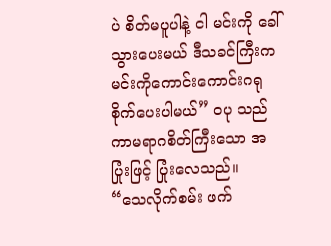ပဲ စိတ်မပူပါနဲ့ ငါ မင်းကို ခေါ် သွားပေးမယ် ဒီသခင်ကြီးက မင်းကိုကောင်းကောင်းဂရုစိုက်ပေးပါမယ်” ဝပု သည် ကာမရာဂစိတ်ကြီးသော အပြုံးဖြင့် ပြုံးလေသည်။
“သေလိုက်စမ်း ဖက်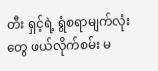တီး ရှင့်ရဲ့ ရွံစရာမျက်လုံးတွေ ဖယ်လိုက်စမ်း မ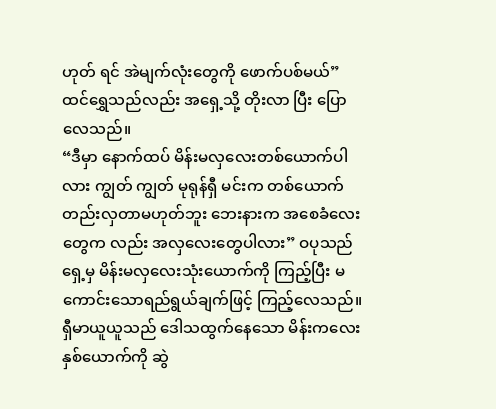ဟုတ် ရင် အဲမျက်လုံးတွေကို ဖောက်ပစ်မယ်” ထင်ရွှေသည်လည်း အရှေ့သို့ တိုးလာ ပြီး ပြောလေသည်။
“ဒီမှာ နောက်ထပ် မိန်းမလှလေးတစ်ယောက်ပါလား ကျွတ် ကျွတ် မုရုန်ရှီ မင်းက တစ်ယောက်တည်းလှတာမဟုတ်ဘူး ဘေးနားက အစေခံလေးတွေက လည်း အလှလေးတွေပါလား” ဝပုသည် ရှေ့မှ မိန်းမလှလေးသုံးယောက်ကို ကြည့်ပြီး မကောင်းသောရည်ရွယ်ချက်ဖြင့် ကြည့်လေသည်။
ရှီမာယူယူသည် ဒေါသထွက်နေသော မိန်းကလေးနှစ်ယောက်ကို ဆွဲ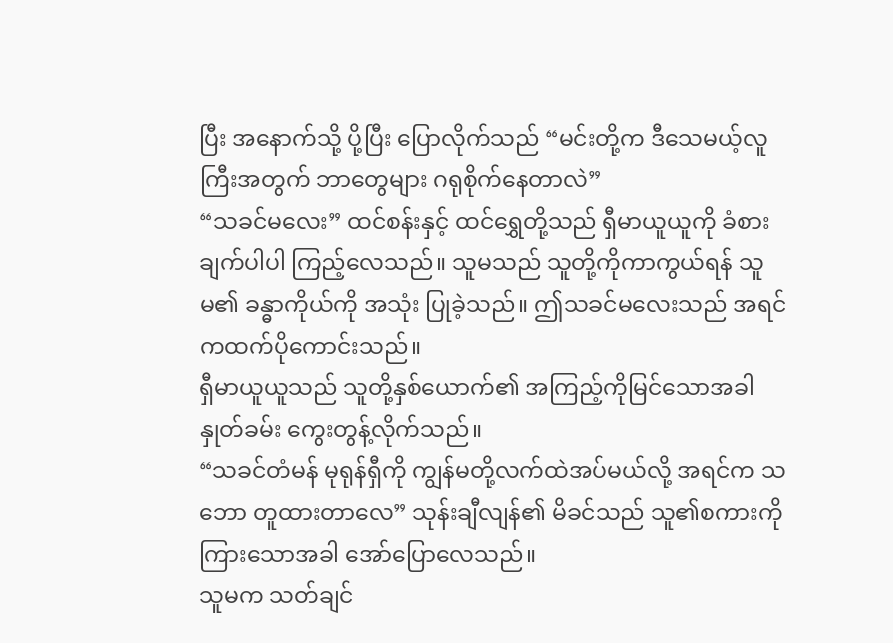ပြီး အနောက်သို့ ပို့ပြီး ပြောလိုက်သည် “မင်းတို့က ဒီသေမယ့်လူကြီးအတွက် ဘာတွေများ ဂရုစိုက်နေတာလဲ”
“သခင်မလေး” ထင်စန်းနှင့် ထင်ရွှေတို့သည် ရှီမာယူယူကို ခံစားချက်ပါပါ ကြည့်လေသည်။ သူမသည် သူတို့ကိုကာကွယ်ရန် သူမ၏ ခန္ဓာကိုယ်ကို အသုံး ပြုခဲ့သည်။ ဤသခင်မလေးသည် အရင်ကထက်ပိုကောင်းသည်။
ရှီမာယူယူသည် သူတို့နှစ်ယောက်၏ အကြည့်ကိုမြင်သောအခါ နှုတ်ခမ်း ကွေးတွန့်လိုက်သည်။
“သခင်တံမန် မုရုန်ရှီကို ကျွန်မတို့လက်ထဲအပ်မယ်လို့ အရင်က သဘော တူထားတာလေ” သုန်းချီလျန်၏ မိခင်သည် သူ၏စကားကို ကြားသောအခါ အော်ပြောလေသည်။
သူမက သတ်ချင်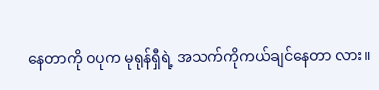နေတာကို ဝပုက မုရုန်ရှီရဲ့ အသက်ကိုကယ်ချင်နေတာ လား။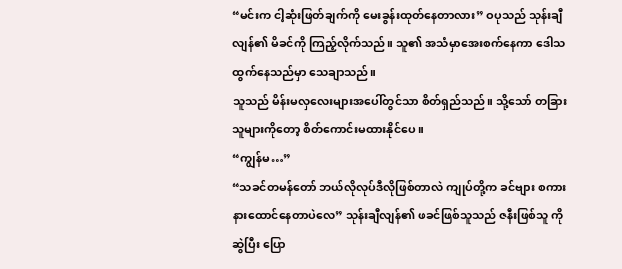“မင်းက ငါ့ဆုံးဖြတ်ချက်ကို မေးခွန်းထုတ်နေတာလား” ဝပုသည် သုန်းချီလျန်၏ မိခင်ကို ကြည့်လိုက်သည်။ သူ၏ အသံမှာအေးစက်နေကာ ဒေါသထွက်နေသည်မှာ သေချာသည်။
သူသည် မိန်းမလှလေးများအပေါ်တွင်သာ စိတ်ရှည်သည်။ သို့သော် တခြားသူများကိုတော့ စိတ်ကောင်းမထားနိုင်ပေ။
“ကျွန်မ…”
“သခင်တမန်တော် ဘယ်လိုလုပ်ဒီလိုဖြစ်တာလဲ ကျုပ်တို့က ခင်ဗျား စကား နားထောင်နေတာပဲလေ” သုန်းချီလျန်၏ ဖခင်ဖြစ်သူသည် ဇနီးဖြစ်သူ ကို ဆွဲပြီး ပြော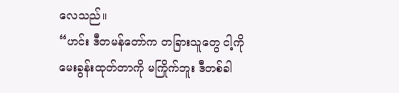လေသည်။
“ဟင်း ဒီတမန်တော်က တခြားသူတွေ ငါ့ကိုမေးခွန်းထုတ်တာကို မကြိုက်ဘူး ဒီတစ်ခါ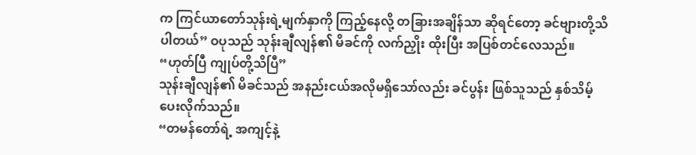က ကြင်ယာတော်သုန်းရဲ့မျက်နှာကို ကြည့်နေလို့ တခြားအချိန်သာ ဆိုရင်တော့ ခင်ဗျားတို့သိပါတယ်” ဝပုသည် သုန်းချီလျန်၏ မိခင်ကို လက်ညှိုး ထိုးပြီး အပြစ်တင်လေသည်။
“ဟုတ်ပြီ ကျုပ်တို့သိပြီ”
သုန်းချီလျန်၏ မိခင်သည် အနည်းငယ်အလိုမရှိသော်လည်း ခင်ပွန်း ဖြစ်သူသည် နှစ်သိမ့်ပေးလိုက်သည်။
“တမန်တော်ရဲ့ အကျင့်နဲ့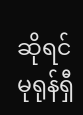ဆိုရင် မုရုန်ရှီ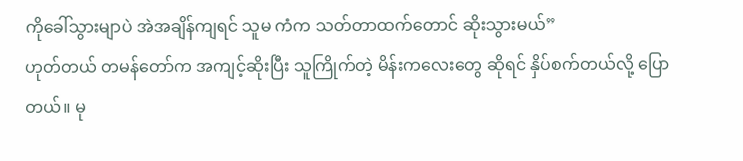ကိုခေါ်သွားမျာပဲ အဲအချိန်ကျရင် သူမ ကံက သတ်တာထက်တောင် ဆိုးသွားမယ်”
ဟုတ်တယ် တမန်တော်က အကျင့်ဆိုးပြီး သူကြိုက်တဲ့ မိန်းကလေးတွေ ဆိုရင် နှိပ်စက်တယ်လို့ ပြောတယ်။ မု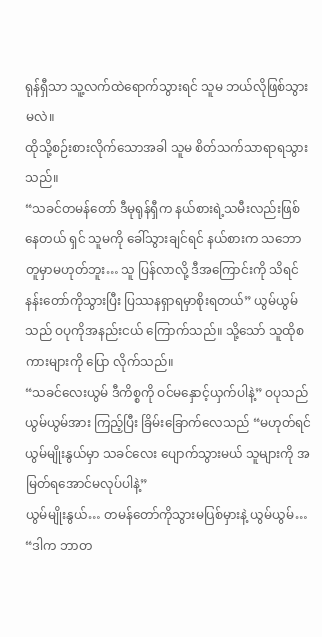ရုန်ရှီသာ သူ့လက်ထဲရောက်သွားရင် သူမ ဘယ်လိုဖြစ်သွားမလဲ။
ထိုသို့စဉ်းစားလိုက်သောအခါ သူမ စိတ်သက်သာရာရသွားသည်။
“သခင်တမန်တော် ဒီမုရုန်ရှီက နယ်စားရဲ့သမီးလည်းဖြစ်နေတယ် ရှင် သူမကို ခေါ်သွားချင်ရင် နယ်စားက သဘောတူမှာမဟုတ်ဘူး… သူ ပြန်လာလို့ ဒီအကြောင်းကို သိရင် နန်းတော်ကိုသွားပြီး ပြဿနရှာရမှာစိုးရတယ်” ယွမ်ယွမ် သည် ဝပုကိုအနည်းငယ် ကြောက်သည်။ သို့သော် သူထိုစကားများကို ပြော လိုက်သည်။
“သခင်လေးယွမ် ဒီကိစ္စကို ဝင်မနှောင့်ယှက်ပါနဲ့” ဝပုသည် ယွမ်ယွမ်အား ကြည့်ပြီး ခြိမ်းခြောက်လေသည် “မဟုတ်ရင် ယွမ်မျိုးနွယ်မှာ သခင်လေး ပျောက်သွားမယ် သူများကို အမြတ်ရအောင်မလုပ်ပါနဲ့”
ယွမ်မျိုးနွယ်… တမန်တော်ကိုသွားမပြစ်မှားနဲ့ ယွမ်ယွမ်…
“ဒါက ဘာတ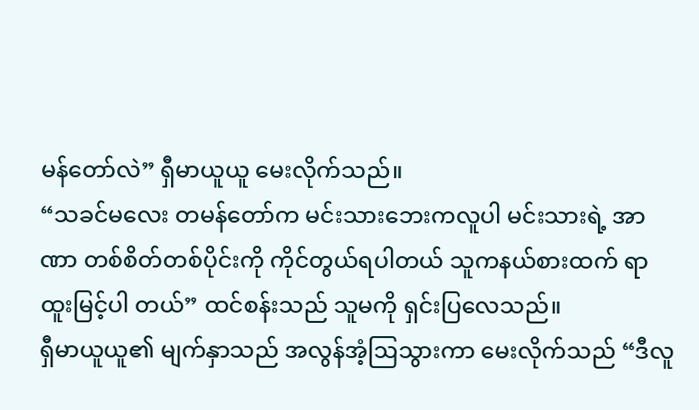မန်တော်လဲ” ရှီမာယူယူ မေးလိုက်သည်။
“သခင်မလေး တမန်တော်က မင်းသားဘေးကလူပါ မင်းသားရဲ့ အာဏာ တစ်စိတ်တစ်ပိုင်းကို ကိုင်တွယ်ရပါတယ် သူကနယ်စားထက် ရာထူးမြင့်ပါ တယ်” ထင်စန်းသည် သူမကို ရှင်းပြလေသည်။
ရှီမာယူယူ၏ မျက်နှာသည် အလွန်အံ့ဩသွားကာ မေးလိုက်သည် “ဒီလူ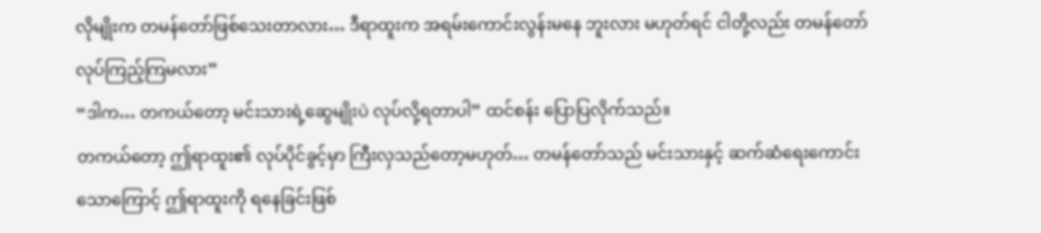လိုမျိုးက တမန်တော်ဖြစ်သေးတာလား… ဒီရာထူးက အရမ်းကောင်းလွန်းမနေ ဘူးလား မဟုတ်ရင် ငါတို့လည်း တမန်တော်လုပ်ကြည့်ကြမလား”
“ဒါက… တကယ်တော့ မင်းသားရဲ့ဆွေမျိုးပဲ လုပ်လို့ရတာပါ” ထင်စန်း ပြောပြလိုက်သည်။
တကယ်တော့ ဤရာထူး၏ လုပ်ပိုင်ခွင့်မှာ ကြီးလှသည်တော့မဟုတ်… တမန်တော်သည် မင်းသားနှင့် ဆက်ဆံရေးကောင်းသောကြောင့် ဤရာထူးကို ရနေခြင်းဖြစ်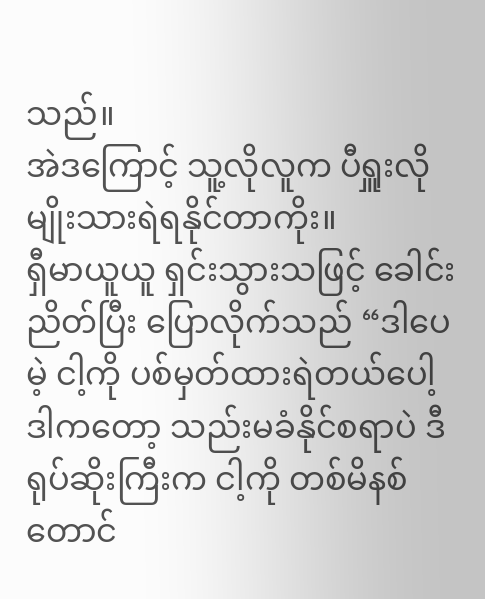သည်။
အဲဒကြောင့် သူ့လိုလူက ပီရှူးလိုမျိုးသားရဲရနိုင်တာကိုး။
ရှီမာယူယူ ရှင်းသွားသဖြင့် ခေါင်းညိတ်ပြီး ပြောလိုက်သည် “ဒါပေမဲ့ ငါ့ကို ပစ်မှတ်ထားရဲတယ်ပေါ့ ဒါကတော့ သည်းမခံနိုင်စရာပဲ ဒီရုပ်ဆိုးကြီးက ငါ့ကို တစ်မိနစ်တောင်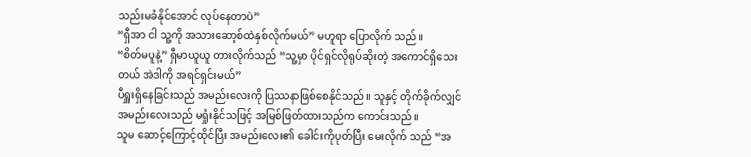သည်းမခံနိုင်အောင် လုပ်နေတာပဲ”
“ရှီအာ ငါ သူ့ကို အသားဆော့စ်ထဲနှစ်လိုက်မယ်” မဟူရာ ပြောလိုက် သည်။
“စိတ်မပူနဲ့” ရှီမာယူယူ တားလိုက်သည် “သူ့မှာ ပိုင်ရှင်လိုရုပ်ဆိုးတဲ့ အကောင်ရှိသေးတယ် အဲဒါကို အရင်ရှင်းမယ်”
ပီရှူးရှိနေခြင်းသည် အမည်းလေးကို ပြဿနာဖြစ်စေနိုင်သည်။ သူနှင့် တိုက်ခိုက်လျှင် အမည်းလေးသည် မရှုံးနိုင်သဖြင့် အမြစ်ဖြတ်ထားသည်က ကောင်းသည်။
သူမ ဆောင့်ကြောင့်ထိုင်ပြီး အမည်းလေး၏ ခေါင်းကိုပုတ်ပြီး မေးလိုက် သည် “အ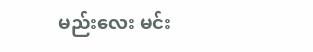မည်းလေး မင်း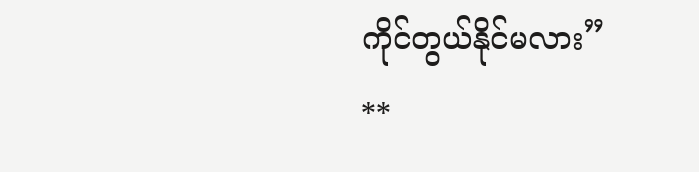ကိုင်တွယ်နိုင်မလား”
**